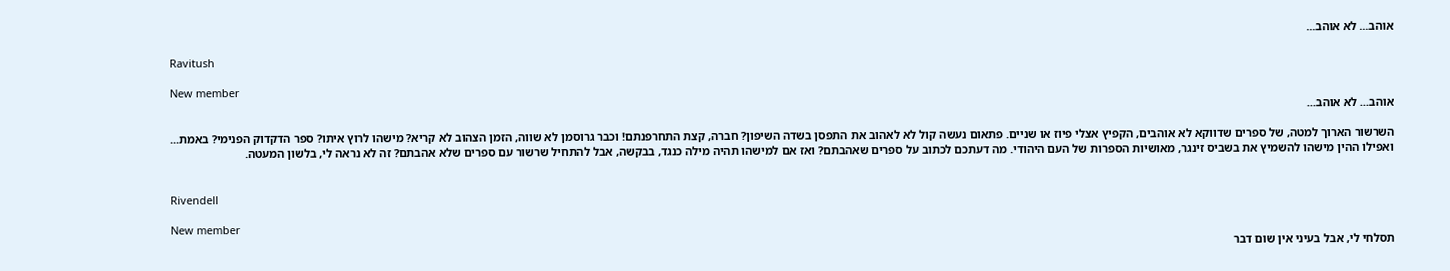אוהב... לא אוהב...

Ravitush

New member
אוהב... לא אוהב...

השרשור הארוך למטה, של ספרים שדווקא לא אוהבים, הקפיץ אצלי פיוז או שניים. פתאום נעשה קול לא לאהוב את התפסן בשדה השיפון? חברה, קצת התחרפנתם! וכבר גרוסמן לא שווה, הזמן הצהוב לא קריא? מישהו לרוץ איתו? ספר הדקדוק הפנימי? באמת... ואפילו ההין מישהו להשמיץ את בשביס זינגר, מאושיות הספרות של העם היהודי. מה דעתכם לכתוב על ספרים שאהבתם? ואז אם למישהו תהיה מילה כנגד, בבקשה, אבל להתחיל שרשור עם ספרים שלא אהבתם? זה לא נראה לי, בלשון המעטה.


Rivendell

New member
תסלחי לי, אבל בעיני אין שום דבר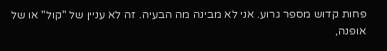פחות קדוש מספר גרוע. אני לא מבינה מה הבעיה. זה לא עניין של "קול" או של אופנה,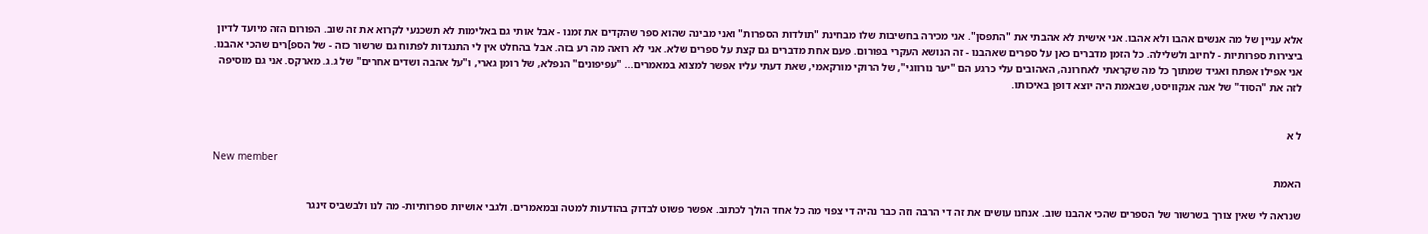אלא עניין של מה אנשים אהבו ולא אהבו. אני אישית לא אהבתי את "התפסן". אני מכירה בחשיבות שלו מבחינת "תולדות הספרות" ואני מבינה שהוא ספר שהקדים את זמנו - אבל אותי גם באלימות לא תשכנעי לקרוא את זה שוב. הפורום הזה מיועד לדיון ביצירות ספרותיות - לחיוב ולשלילה. כל הזמן מדברים כאן על ספרים שאהבנו - זה הנושא העקרי בפורום. פעם אחת מדברים גם קצת על ספרים שלא. אני לא רואה מה רע בזה. אבל בהחלט אין לי התנגדות לפתוח גם שרשור כזה - של הספ]רים שהכי אהבנו. אני אפילו אפתח ואגיד שמתוך כל מה שקראתי לאחרונה, האהובים עלי כרגע הם "יער נורווגי", של הרוקי מורקאמי, שאת דעתי עליו אפשר למצוא במאמרים... "עפיפונים" הנפלא, של רומן גארי, ו"על אהבה ושדים אחרים" של ג.ג. מארקס. אני גם מוסיפה לזה את "הסוד" של אנה אנקוויסט, שבאמת היה יוצא דופן באיכותו.


ל א

New member
האמת

שנראה לי שאין צורך בשרשור של הספרים שהכי אהבנו שוב. אנחנו עושים את זה די הרבה וזה כבר נהיה די צפוי מה כל אחד הולך לכתוב. אפשר פשוט לבדוק בהודעות למטה ובמאמרים. ולגבי אושיות ספרותיות- מה לנו ולבשביס זינגר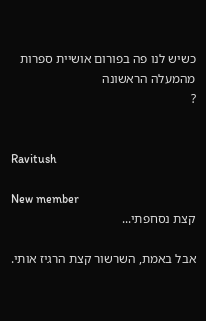כשיש לנו פה בפורום אושיית ספרות מהמעלה הראשונה
?


Ravitush

New member
קצת נסחפתי...

אבל באמת, השרשור קצת הרגיז אותי.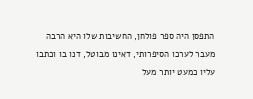התפסן היה ספר פולחן, החשיבות שלו היא הרבה מעבר לערכו הסיפרותי, דאינו מבוטל, דנו בו וכתבו עליו כמעט יותר מעל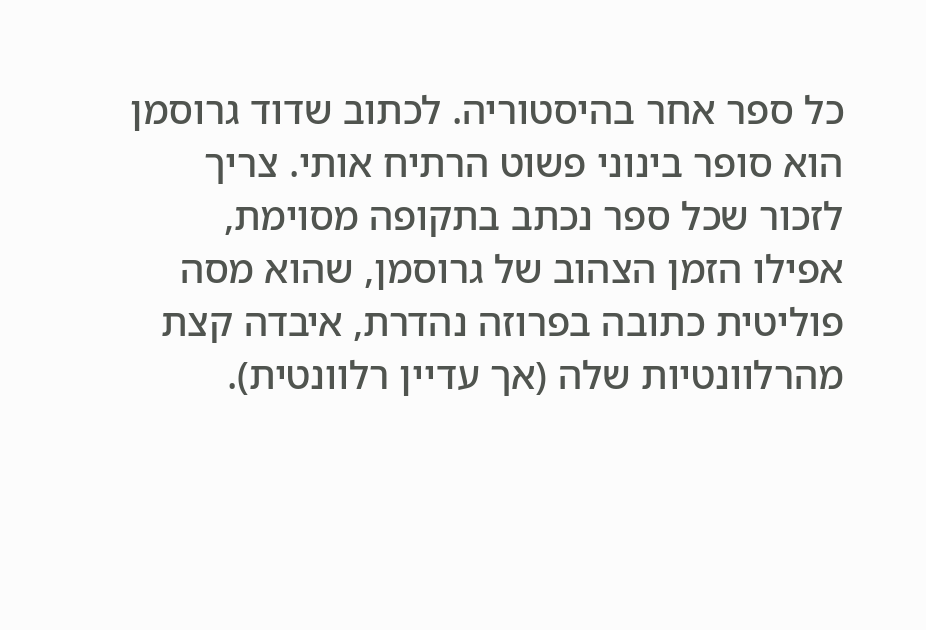כל ספר אחר בהיסטוריה. לכתוב שדוד גרוסמן הוא סופר בינוני פשוט הרתיח אותי. צריך לזכור שכל ספר נכתב בתקופה מסוימת, אפילו הזמן הצהוב של גרוסמן, שהוא מסה פוליטית כתובה בפרוזה נהדרת, איבדה קצת מהרלוונטיות שלה (אך עדיין רלוונטית).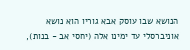הנושא שבו עוסק אבא גוריו הוא נושא אוניברסלי עד ימינו אלה (יחסי אב - בנות),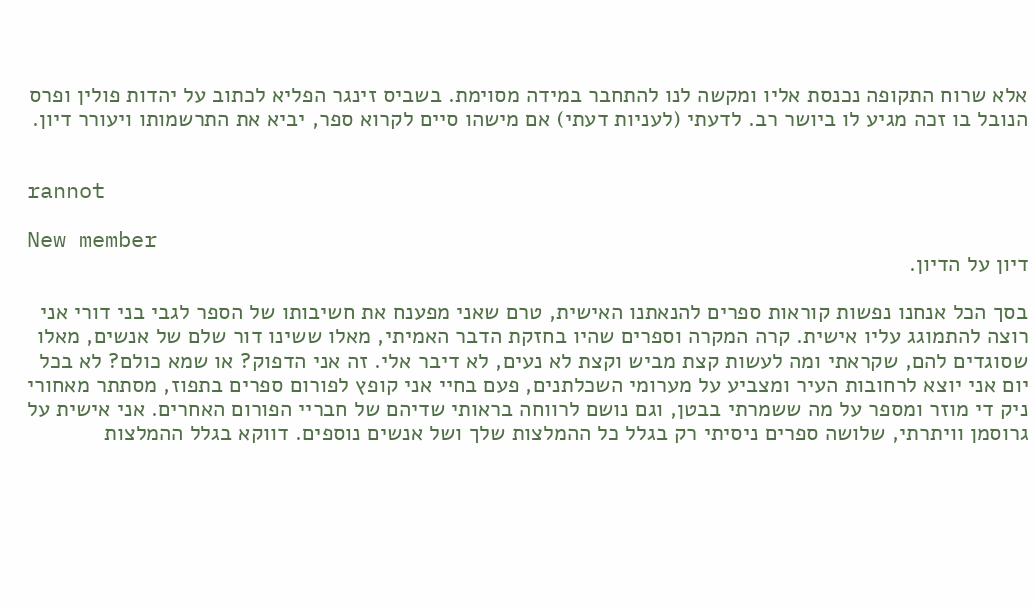אלא שרוח התקופה נכנסת אליו ומקשה לנו להתחבר במידה מסוימת. בשביס זינגר הפליא לכתוב על יהדות פולין ופרס הנובל בו זכה מגיע לו ביושר רב. לדעתי (לעניות דעתי) אם מישהו סיים לקרוא ספר, יביא את התרשמותו ויעורר דיון.


rannot

New member
דיון על הדיון.

בסך הכל אנחנו נפשות קוראות ספרים להנאתנו האישית, טרם שאני מפענח את חשיבותו של הספר לגבי בני דורי אני רוצה להתמוגג עליו אישית. קרה המקרה וספרים שהיו בחזקת הדבר האמיתי, מאלו ששינו דור שלם של אנשים, מאלו שסוגדים להם, שקראתי ומה לעשות קצת מביש וקצת לא נעים, לא דיבר אלי. זה אני הדפוק? או שמא כולם? לא בכל יום אני יוצא לרחובות העיר ומצביע על מערומי השכלתנים, פעם בחיי אני קופץ לפורום ספרים בתפוז, מסתתר מאחורי ניק די מוזר ומספר על מה ששמרתי בבטן, וגם נושם לרווחה בראותי שדיהם של חבריי הפורום האחרים. אני אישית על גרוסמן וויתרתי, שלושה ספרים ניסיתי רק בגלל כל ההמלצות שלך ושל אנשים נוספים. דווקא בגלל ההמלצות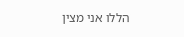הללו אני מצין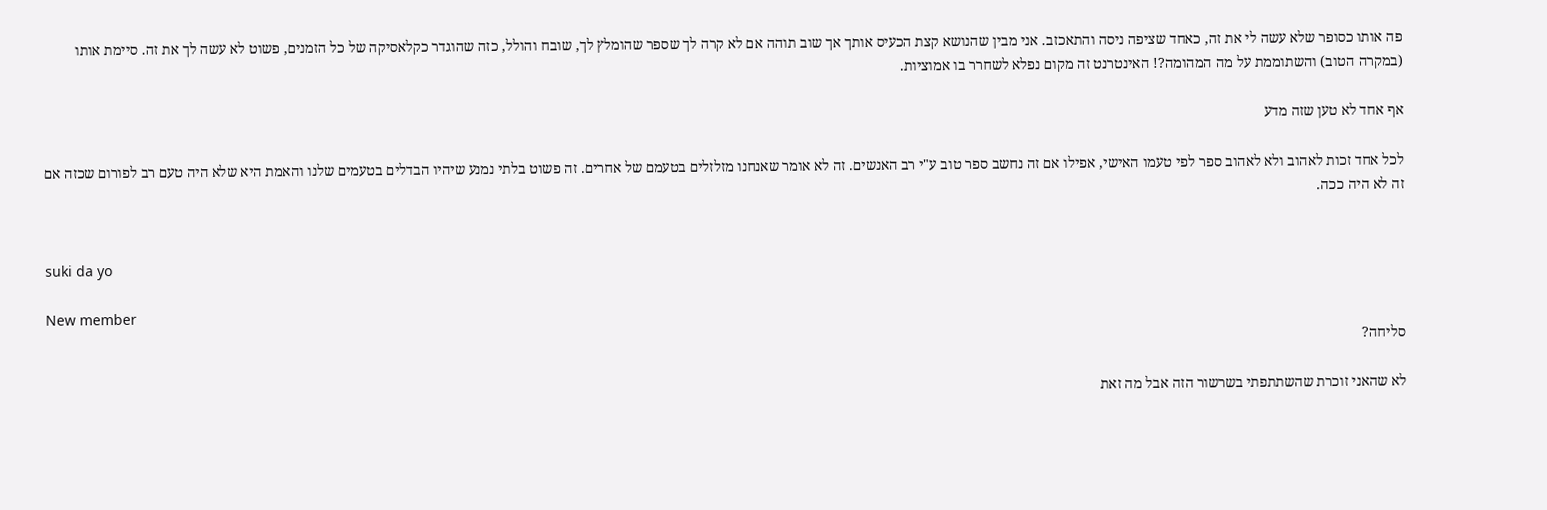פה אותו כסופר שלא עשה לי את זה, כאחד שציפה ניסה והתאכזב. אני מבין שהנושא קצת הכעיס אותך אך שוב תוהה אם לא קרה לך שספר שהומלץ לך, שובח והולל, כזה שהוגדר כקלאסיקה של כל הזמנים, פשוט לא עשה לך את זה. סיימת אותו (במקרה הטוב) והשתוממת על מה המהומה?! האינטרנט זה מקום נפלא לשחרר בו אמוציות.

אף אחד לא טען שזה מדע

לכל אחד זכות לאהוב ולא לאהוב ספר לפי טעמו האישי, אפילו אם זה נחשב ספר טוב ע"י רב האנשים. זה לא אומר שאנחנו מזלזלים בטעמם של אחרים. זה פשוט בלתי נמנע שיהיו הבדלים בטעמים שלנו והאמת היא שלא היה טעם רב לפורום שכזה אם זה לא היה ככה.


suki da yo

New member
סליחה?

לא שהאני זוכרת שהשתתפתי בשרשור הזה אבל מה זאת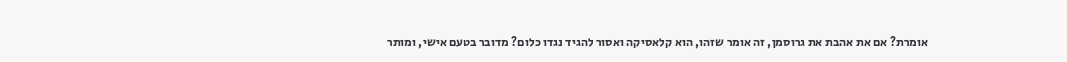אומרת? אם את אהבת את גרוסמן, זה אומר שזהו, הוא קלאסיקה ואסור להגיד נגדו כלום? מדובר בטעם אישי, ומותר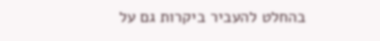בהחלט להעביר ביקרות גם על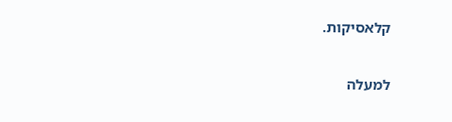קלאסיקות.

למעלה